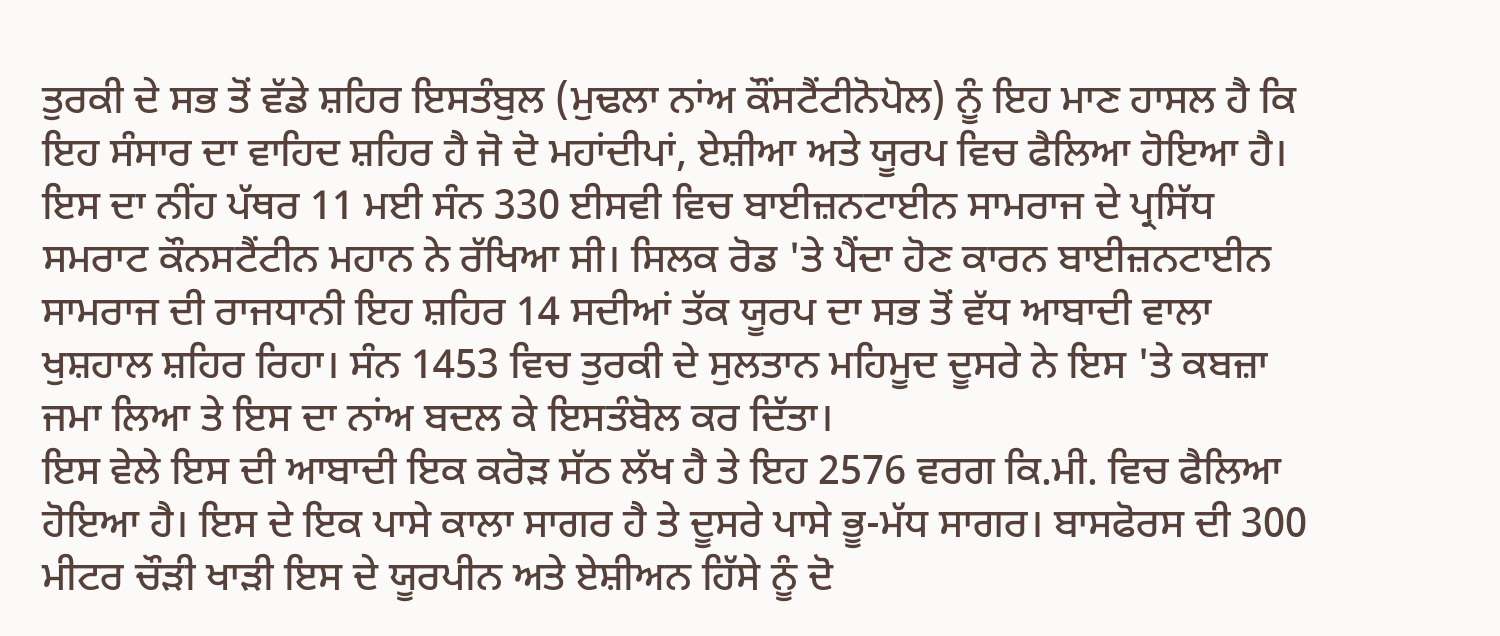ਤੁਰਕੀ ਦੇ ਸਭ ਤੋਂ ਵੱਡੇ ਸ਼ਹਿਰ ਇਸਤੰਬੁਲ (ਮੁਢਲਾ ਨਾਂਅ ਕੌਂਸਟੈਂਟੀਨੋਪੋਲ) ਨੂੰ ਇਹ ਮਾਣ ਹਾਸਲ ਹੈ ਕਿ ਇਹ ਸੰਸਾਰ ਦਾ ਵਾਹਿਦ ਸ਼ਹਿਰ ਹੈ ਜੋ ਦੋ ਮਹਾਂਦੀਪਾਂ, ਏਸ਼ੀਆ ਅਤੇ ਯੂਰਪ ਵਿਚ ਫੈਲਿਆ ਹੋਇਆ ਹੈ। ਇਸ ਦਾ ਨੀਂਹ ਪੱਥਰ 11 ਮਈ ਸੰਨ 330 ਈਸਵੀ ਵਿਚ ਬਾਈਜ਼ਨਟਾਈਨ ਸਾਮਰਾਜ ਦੇ ਪ੍ਰਸਿੱਧ ਸਮਰਾਟ ਕੌਨਸਟੈਂਟੀਨ ਮਹਾਨ ਨੇ ਰੱਖਿਆ ਸੀ। ਸਿਲਕ ਰੋਡ 'ਤੇ ਪੈਂਦਾ ਹੋਣ ਕਾਰਨ ਬਾਈਜ਼ਨਟਾਈਨ ਸਾਮਰਾਜ ਦੀ ਰਾਜਧਾਨੀ ਇਹ ਸ਼ਹਿਰ 14 ਸਦੀਆਂ ਤੱਕ ਯੂਰਪ ਦਾ ਸਭ ਤੋਂ ਵੱਧ ਆਬਾਦੀ ਵਾਲਾ ਖੁਸ਼ਹਾਲ ਸ਼ਹਿਰ ਰਿਹਾ। ਸੰਨ 1453 ਵਿਚ ਤੁਰਕੀ ਦੇ ਸੁਲਤਾਨ ਮਹਿਮੂਦ ਦੂਸਰੇ ਨੇ ਇਸ 'ਤੇ ਕਬਜ਼ਾ ਜਮਾ ਲਿਆ ਤੇ ਇਸ ਦਾ ਨਾਂਅ ਬਦਲ ਕੇ ਇਸਤੰਬੋਲ ਕਰ ਦਿੱਤਾ।
ਇਸ ਵੇਲੇ ਇਸ ਦੀ ਆਬਾਦੀ ਇਕ ਕਰੋੜ ਸੱਠ ਲੱਖ ਹੈ ਤੇ ਇਹ 2576 ਵਰਗ ਕਿ.ਮੀ. ਵਿਚ ਫੈਲਿਆ ਹੋਇਆ ਹੈ। ਇਸ ਦੇ ਇਕ ਪਾਸੇ ਕਾਲਾ ਸਾਗਰ ਹੈ ਤੇ ਦੂਸਰੇ ਪਾਸੇ ਭੂ-ਮੱਧ ਸਾਗਰ। ਬਾਸਫੋਰਸ ਦੀ 300 ਮੀਟਰ ਚੌੜੀ ਖਾੜੀ ਇਸ ਦੇ ਯੂਰਪੀਨ ਅਤੇ ਏਸ਼ੀਅਨ ਹਿੱਸੇ ਨੂੰ ਦੋ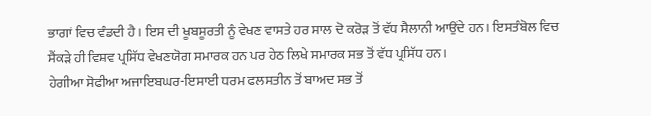ਭਾਗਾਂ ਵਿਚ ਵੰਡਦੀ ਹੈ। ਇਸ ਦੀ ਖੂਬਸੂਰਤੀ ਨੂੰ ਵੇਖਣ ਵਾਸਤੇ ਹਰ ਸਾਲ ਦੋ ਕਰੋੜ ਤੋਂ ਵੱਧ ਸੈਲਾਨੀ ਆਉਂਦੇ ਹਨ। ਇਸਤੰਬੋਲ ਵਿਚ ਸੈਂਕੜੇ ਹੀ ਵਿਸ਼ਵ ਪ੍ਰਸਿੱਧ ਵੇਖਣਯੋਗ ਸਮਾਰਕ ਹਨ ਪਰ ਹੇਠ ਲਿਖੇ ਸਮਾਰਕ ਸਭ ਤੋਂ ਵੱਧ ਪ੍ਰਸਿੱਧ ਹਨ।
ਹੇਗੀਆ ਸੋਫੀਆ ਅਜਾਇਬਘਰ-ਇਸਾਈ ਧਰਮ ਫਲਸਤੀਨ ਤੋਂ ਬਾਅਦ ਸਭ ਤੋਂ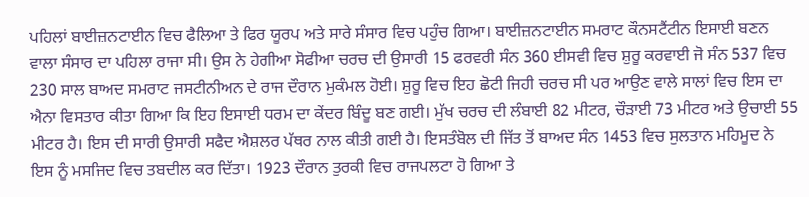ਪਹਿਲਾਂ ਬਾਈਜ਼ਨਟਾਈਨ ਵਿਚ ਫੈਲਿਆ ਤੇ ਫਿਰ ਯੂਰਪ ਅਤੇ ਸਾਰੇ ਸੰਸਾਰ ਵਿਚ ਪਹੁੰਚ ਗਿਆ। ਬਾਈਜ਼ਨਟਾਈਨ ਸਮਰਾਟ ਕੌਨਸਟੈਂਟੀਨ ਇਸਾਈ ਬਣਨ ਵਾਲਾ ਸੰਸਾਰ ਦਾ ਪਹਿਲਾ ਰਾਜਾ ਸੀ। ਉਸ ਨੇ ਹੇਗੀਆ ਸੋਫੀਆ ਚਰਚ ਦੀ ਉਸਾਰੀ 15 ਫਰਵਰੀ ਸੰਨ 360 ਈਸਵੀ ਵਿਚ ਸ਼ੁਰੂ ਕਰਵਾਈ ਜੋ ਸੰਨ 537 ਵਿਚ 230 ਸਾਲ ਬਾਅਦ ਸਮਰਾਟ ਜਸਟੀਨੀਅਨ ਦੇ ਰਾਜ ਦੌਰਾਨ ਮੁਕੰਮਲ ਹੋਈ। ਸ਼ੁਰੂ ਵਿਚ ਇਹ ਛੋਟੀ ਜਿਹੀ ਚਰਚ ਸੀ ਪਰ ਆਉਣ ਵਾਲੇ ਸਾਲਾਂ ਵਿਚ ਇਸ ਦਾ ਐਨਾ ਵਿਸਤਾਰ ਕੀਤਾ ਗਿਆ ਕਿ ਇਹ ਇਸਾਈ ਧਰਮ ਦਾ ਕੇਂਦਰ ਬਿੰਦੂ ਬਣ ਗਈ। ਮੁੱਖ ਚਰਚ ਦੀ ਲੰਬਾਈ 82 ਮੀਟਰ, ਚੌੜਾਈ 73 ਮੀਟਰ ਅਤੇ ਉਚਾਈ 55 ਮੀਟਰ ਹੈ। ਇਸ ਦੀ ਸਾਰੀ ਉਸਾਰੀ ਸਫੈਦ ਐਸ਼ਲਰ ਪੱਥਰ ਨਾਲ ਕੀਤੀ ਗਈ ਹੈ। ਇਸਤੰਬੋਲ ਦੀ ਜਿੱਤ ਤੋਂ ਬਾਅਦ ਸੰਨ 1453 ਵਿਚ ਸੁਲਤਾਨ ਮਹਿਮੂਦ ਨੇ ਇਸ ਨੂੰ ਮਸਜਿਦ ਵਿਚ ਤਬਦੀਲ ਕਰ ਦਿੱਤਾ। 1923 ਦੌਰਾਨ ਤੁਰਕੀ ਵਿਚ ਰਾਜਪਲਟਾ ਹੋ ਗਿਆ ਤੇ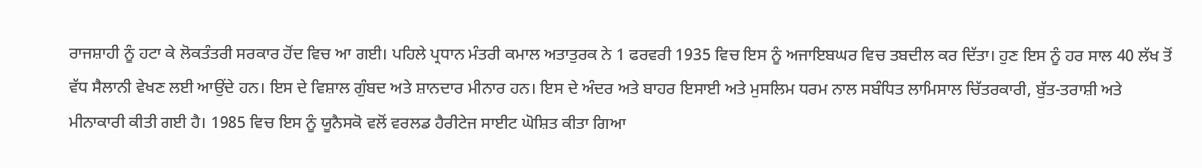ਰਾਜਸ਼ਾਹੀ ਨੂੰ ਹਟਾ ਕੇ ਲੋਕਤੰਤਰੀ ਸਰਕਾਰ ਹੋਂਦ ਵਿਚ ਆ ਗਈ। ਪਹਿਲੇ ਪ੍ਰਧਾਨ ਮੰਤਰੀ ਕਮਾਲ ਅਤਾਤੁਰਕ ਨੇ 1 ਫਰਵਰੀ 1935 ਵਿਚ ਇਸ ਨੂੰ ਅਜਾਇਬਘਰ ਵਿਚ ਤਬਦੀਲ ਕਰ ਦਿੱਤਾ। ਹੁਣ ਇਸ ਨੂੰ ਹਰ ਸਾਲ 40 ਲੱਖ ਤੋਂ ਵੱਧ ਸੈਲਾਨੀ ਵੇਖਣ ਲਈ ਆਉਂਦੇ ਹਨ। ਇਸ ਦੇ ਵਿਸ਼ਾਲ ਗੁੰਬਦ ਅਤੇ ਸ਼ਾਨਦਾਰ ਮੀਨਾਰ ਹਨ। ਇਸ ਦੇ ਅੰਦਰ ਅਤੇ ਬਾਹਰ ਇਸਾਈ ਅਤੇ ਮੁਸਲਿਮ ਧਰਮ ਨਾਲ ਸਬੰਧਿਤ ਲਾਮਿਸਾਲ ਚਿੱਤਰਕਾਰੀ, ਬੁੱਤ-ਤਰਾਸ਼ੀ ਅਤੇ ਮੀਨਾਕਾਰੀ ਕੀਤੀ ਗਈ ਹੈ। 1985 ਵਿਚ ਇਸ ਨੂੰ ਯੂਨੈਸਕੋ ਵਲੋਂ ਵਰਲਡ ਹੈਰੀਟੇਜ ਸਾਈਟ ਘੋਸ਼ਿਤ ਕੀਤਾ ਗਿਆ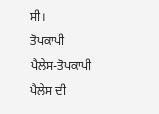ਸੀ।
ਤੋਪਕਾਪੀ ਪੈਲੇਸ-ਤੋਪਕਾਪੀ ਪੈਲੇਸ ਦੀ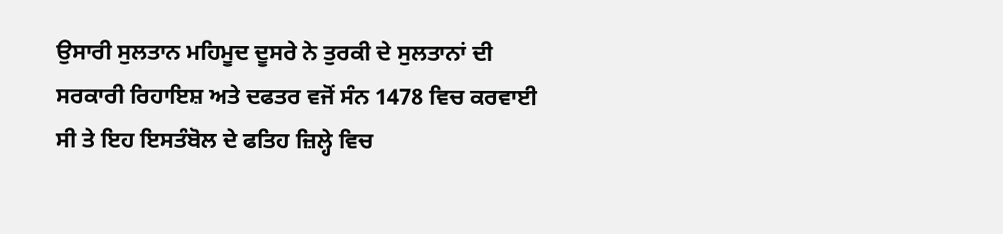ਉਸਾਰੀ ਸੁਲਤਾਨ ਮਹਿਮੂਦ ਦੂਸਰੇ ਨੇ ਤੁਰਕੀ ਦੇ ਸੁਲਤਾਨਾਂ ਦੀ ਸਰਕਾਰੀ ਰਿਹਾਇਸ਼ ਅਤੇ ਦਫਤਰ ਵਜੋਂ ਸੰਨ 1478 ਵਿਚ ਕਰਵਾਈ ਸੀ ਤੇ ਇਹ ਇਸਤੰਬੋਲ ਦੇ ਫਤਿਹ ਜ਼ਿਲ੍ਹੇ ਵਿਚ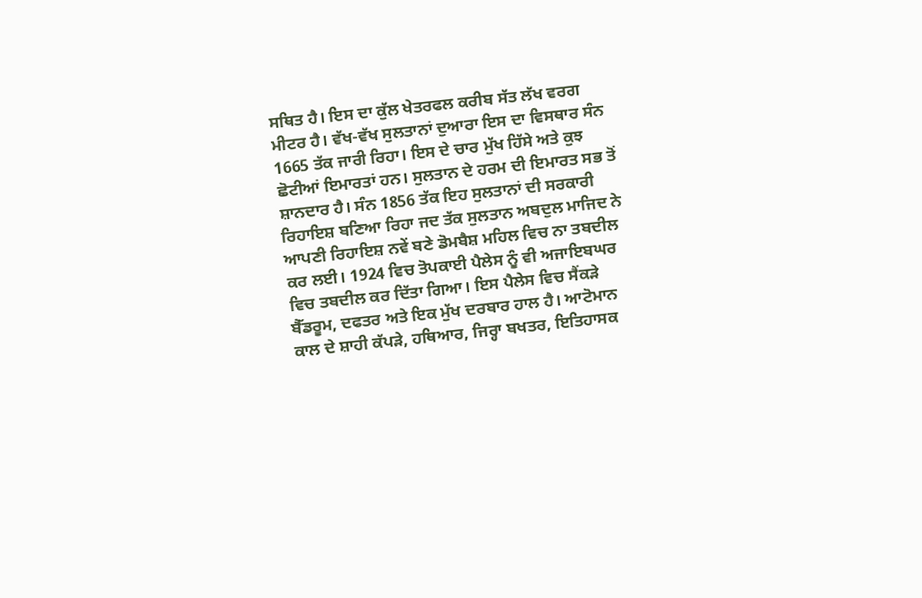ਸਥਿਤ ਹੈ। ਇਸ ਦਾ ਕੁੱਲ ਖੇਤਰਫਲ ਕਰੀਬ ਸੱਤ ਲੱਖ ਵਰਗ ਮੀਟਰ ਹੈ। ਵੱਖ-ਵੱਖ ਸੁਲਤਾਨਾਂ ਦੁਆਰਾ ਇਸ ਦਾ ਵਿਸਥਾਰ ਸੰਨ 1665 ਤੱਕ ਜਾਰੀ ਰਿਹਾ। ਇਸ ਦੇ ਚਾਰ ਮੁੱਖ ਹਿੱਸੇ ਅਤੇ ਕੁਝ ਛੋਟੀਆਂ ਇਮਾਰਤਾਂ ਹਨ। ਸੁਲਤਾਨ ਦੇ ਹਰਮ ਦੀ ਇਮਾਰਤ ਸਭ ਤੋਂ ਸ਼ਾਨਦਾਰ ਹੈ। ਸੰਨ 1856 ਤੱਕ ਇਹ ਸੁਲਤਾਨਾਂ ਦੀ ਸਰਕਾਰੀ ਰਿਹਾਇਸ਼ ਬਣਿਆ ਰਿਹਾ ਜਦ ਤੱਕ ਸੁਲਤਾਨ ਅਬਦੁਲ ਮਾਜਿਦ ਨੇ ਆਪਣੀ ਰਿਹਾਇਸ਼ ਨਵੇਂ ਬਣੇ ਡੋਮਬੈਸ਼ ਮਹਿਲ ਵਿਚ ਨਾ ਤਬਦੀਲ ਕਰ ਲਈ। 1924 ਵਿਚ ਤੋਪਕਾਈ ਪੈਲੇਸ ਨੂੰ ਵੀ ਅਜਾਇਬਘਰ ਵਿਚ ਤਬਦੀਲ ਕਰ ਦਿੱਤਾ ਗਿਆ। ਇਸ ਪੈਲੇਸ ਵਿਚ ਸੈਂਕੜੇ ਬੈੱਡਰੂਮ, ਦਫਤਰ ਅਤੇ ਇਕ ਮੁੱਖ ਦਰਬਾਰ ਹਾਲ ਹੈ। ਆਟੋਮਾਨ ਕਾਲ ਦੇ ਸ਼ਾਹੀ ਕੱਪੜੇ, ਹਥਿਆਰ, ਜਿਰ੍ਹਾ ਬਖਤਰ, ਇਤਿਹਾਸਕ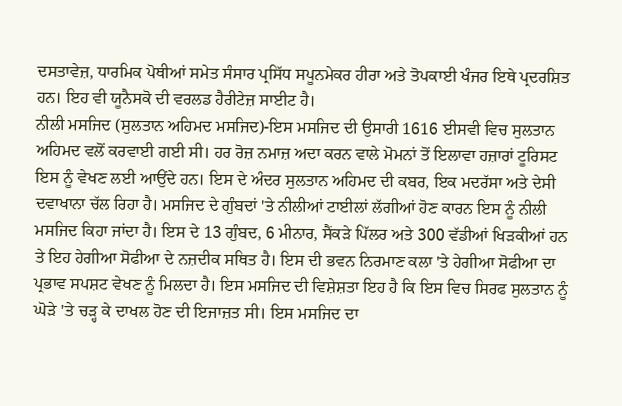ਦਸਤਾਵੇਜ਼, ਧਾਰਮਿਕ ਪੋਥੀਆਂ ਸਮੇਤ ਸੰਸਾਰ ਪ੍ਰਸਿੱਧ ਸਪੂਨਮੇਕਰ ਹੀਰਾ ਅਤੇ ਤੋਪਕਾਈ ਖੰਜਰ ਇਥੇ ਪ੍ਰਦਰਸ਼ਿਤ ਹਨ। ਇਹ ਵੀ ਯੂਨੈਸਕੋ ਦੀ ਵਰਲਡ ਹੈਰੀਟੇਜ਼ ਸਾਈਟ ਹੈ।
ਨੀਲੀ ਮਸਜਿਦ (ਸੁਲਤਾਨ ਅਹਿਮਦ ਮਸਜਿਦ)-ਇਸ ਮਸਜਿਦ ਦੀ ਉਸਾਰੀ 1616 ਈਸਵੀ ਵਿਚ ਸੁਲਤਾਨ ਅਹਿਮਦ ਵਲੋਂ ਕਰਵਾਈ ਗਈ ਸੀ। ਹਰ ਰੋਜ਼ ਨਮਾਜ਼ ਅਦਾ ਕਰਨ ਵਾਲੇ ਮੋਮਨਾਂ ਤੋਂ ਇਲਾਵਾ ਹਜ਼ਾਰਾਂ ਟੂਰਿਸਟ ਇਸ ਨੂੰ ਵੇਖਣ ਲਈ ਆਉਂਦੇ ਹਨ। ਇਸ ਦੇ ਅੰਦਰ ਸੁਲਤਾਨ ਅਹਿਮਦ ਦੀ ਕਬਰ, ਇਕ ਮਦਰੱਸਾ ਅਤੇ ਦੇਸੀ ਦਵਾਖਾਨਾ ਚੱਲ ਰਿਹਾ ਹੈ। ਮਸਜਿਦ ਦੇ ਗੁੰਬਦਾਂ 'ਤੇ ਨੀਲੀਆਂ ਟਾਈਲਾਂ ਲੱਗੀਆਂ ਹੋਣ ਕਾਰਨ ਇਸ ਨੂੰ ਨੀਲੀ ਮਸਜਿਦ ਕਿਹਾ ਜਾਂਦਾ ਹੈ। ਇਸ ਦੇ 13 ਗੁੰਬਦ, 6 ਮੀਨਾਰ, ਸੈਂਕੜੇ ਪਿੱਲਰ ਅਤੇ 300 ਵੱਡੀਆਂ ਖਿੜਕੀਆਂ ਹਨ ਤੇ ਇਹ ਹੇਗੀਆ ਸੋਫੀਆ ਦੇ ਨਜ਼ਦੀਕ ਸਥਿਤ ਹੈ। ਇਸ ਦੀ ਭਵਨ ਨਿਰਮਾਣ ਕਲਾ 'ਤੇ ਹੇਗੀਆ ਸੋਫੀਆ ਦਾ ਪ੍ਰਭਾਵ ਸਪਸ਼ਟ ਵੇਖਣ ਨੂੰ ਮਿਲਦਾ ਹੈ। ਇਸ ਮਸਜਿਦ ਦੀ ਵਿਸ਼ੇਸ਼ਤਾ ਇਹ ਹੈ ਕਿ ਇਸ ਵਿਚ ਸਿਰਫ ਸੁਲਤਾਨ ਨੂੰ ਘੋੜੇ 'ਤੇ ਚੜ੍ਹ ਕੇ ਦਾਖਲ ਹੋਣ ਦੀ ਇਜਾਜ਼ਤ ਸੀ। ਇਸ ਮਸਜਿਦ ਦਾ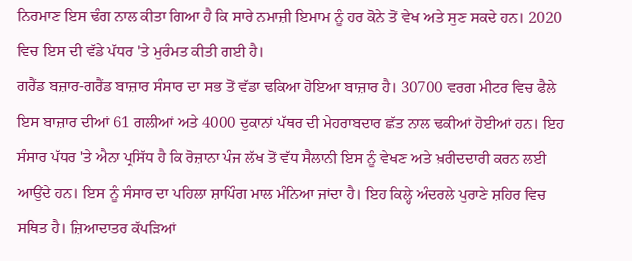ਨਿਰਮਾਣ ਇਸ ਢੰਗ ਨਾਲ ਕੀਤਾ ਗਿਆ ਹੈ ਕਿ ਸਾਰੇ ਨਮਾਜ਼ੀ ਇਮਾਮ ਨੂੰ ਹਰ ਕੋਨੇ ਤੋਂ ਵੇਖ ਅਤੇ ਸੁਣ ਸਕਦੇ ਹਨ। 2020 ਵਿਚ ਇਸ ਦੀ ਵੱਡੇ ਪੱਧਰ 'ਤੇ ਮੁਰੰਮਤ ਕੀਤੀ ਗਈ ਹੈ।
ਗਰੈਂਡ ਬਜ਼ਾਰ-ਗਰੈਂਡ ਬਾਜ਼ਾਰ ਸੰਸਾਰ ਦਾ ਸਭ ਤੋਂ ਵੱਡਾ ਢਕਿਆ ਹੋਇਆ ਬਾਜ਼ਾਰ ਹੈ। 30700 ਵਰਗ ਮੀਟਰ ਵਿਚ ਫੈਲੇ ਇਸ ਬਾਜ਼ਾਰ ਦੀਆਂ 61 ਗਲੀਆਂ ਅਤੇ 4000 ਦੁਕਾਨਾਂ ਪੱਥਰ ਦੀ ਮੇਹਰਾਬਦਾਰ ਛੱਤ ਨਾਲ ਢਕੀਆਂ ਹੋਈਆਂ ਹਨ। ਇਹ ਸੰਸਾਰ ਪੱਧਰ 'ਤੇ ਐਨਾ ਪ੍ਰਸਿੱਧ ਹੈ ਕਿ ਰੋਜ਼ਾਨਾ ਪੰਜ ਲੱਖ ਤੋਂ ਵੱਧ ਸੈਲਾਨੀ ਇਸ ਨੂੰ ਵੇਖਣ ਅਤੇ ਖ਼ਰੀਦਦਾਰੀ ਕਰਨ ਲਈ ਆਉਂਦੇ ਹਨ। ਇਸ ਨੂੰ ਸੰਸਾਰ ਦਾ ਪਹਿਲਾ ਸ਼ਾਪਿੰਗ ਮਾਲ ਮੰਨਿਆ ਜਾਂਦਾ ਹੈ। ਇਹ ਕਿਲ੍ਹੇ ਅੰਦਰਲੇ ਪੁਰਾਣੇ ਸ਼ਹਿਰ ਵਿਚ ਸਥਿਤ ਹੈ। ਜ਼ਿਆਦਾਤਰ ਕੱਪੜਿਆਂ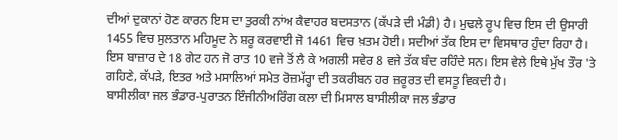ਦੀਆਂ ਦੁਕਾਨਾਂ ਹੋਣ ਕਾਰਨ ਇਸ ਦਾ ਤੁਰਕੀ ਨਾਂਅ ਕੈਵਾਹਰ ਬਦਸਤਾਨ (ਕੱਪੜੇ ਦੀ ਮੰਡੀ) ਹੈ। ਮੁਢਲੇ ਰੂਪ ਵਿਚ ਇਸ ਦੀ ਉਸਾਰੀ 1455 ਵਿਚ ਸੁਲਤਾਨ ਮਹਿਮੂਦ ਨੇ ਸ਼ਰੂ ਕਰਵਾਈ ਜੋ 1461 ਵਿਚ ਖ਼ਤਮ ਹੋਈ। ਸਦੀਆਂ ਤੱਕ ਇਸ ਦਾ ਵਿਸਥਾਰ ਹੁੰਦਾ ਰਿਹਾ ਹੈ। ਇਸ ਬਾਜ਼ਾਰ ਦੇ 18 ਗੇਟ ਹਨ ਜੋ ਰਾਤ 10 ਵਜੇ ਤੋਂ ਲੈ ਕੇ ਅਗਲੀ ਸਵੇਰ 8 ਵਜੇ ਤੱਕ ਬੰਦ ਰਹਿੰਦੇ ਸਨ। ਇਸ ਵੇਲੇ ਇਥੇ ਮੁੱਖ ਤੌਰ 'ਤੇ ਗਹਿਣੇ, ਕੱਪੜੇ, ਇਤਰ ਅਤੇ ਮਸਾਲਿਆਂ ਸਮੇਤ ਰੋਜ਼ਮੱਰ੍ਹਾ ਦੀ ਤਕਰੀਬਨ ਹਰ ਜ਼ਰੂਰਤ ਦੀ ਵਸਤੂ ਵਿਕਦੀ ਹੈ।
ਬਾਸੀਲੀਕਾ ਜਲ ਭੰਡਾਰ-ਪੁਰਾਤਨ ਇੰਜੀਨੀਅਰਿੰਗ ਕਲਾ ਦੀ ਮਿਸਾਲ ਬਾਸੀਲੀਕਾ ਜਲ ਭੰਡਾਰ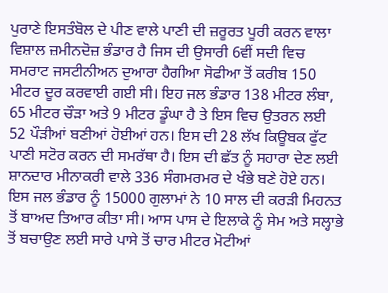ਪੁਰਾਣੇ ਇਸਤੰਬੋਲ ਦੇ ਪੀਣ ਵਾਲੇ ਪਾਣੀ ਦੀ ਜ਼ਰੂਰਤ ਪੂਰੀ ਕਰਨ ਵਾਲਾ ਵਿਸ਼ਾਲ ਜ਼ਮੀਨਦੋਜ਼ ਭੰਡਾਰ ਹੈ ਜਿਸ ਦੀ ਉਸਾਰੀ 6ਵੀਂ ਸਦੀ ਵਿਚ ਸਮਰਾਟ ਜਸਟੀਨੀਅਨ ਦੁਆਰਾ ਹੈਗੀਆ ਸੋਫੀਆ ਤੋਂ ਕਰੀਬ 150 ਮੀਟਰ ਦੂਰ ਕਰਵਾਈ ਗਈ ਸੀ। ਇਹ ਜਲ ਭੰਡਾਰ 138 ਮੀਟਰ ਲੰਬਾ, 65 ਮੀਟਰ ਚੌੜਾ ਅਤੇ 9 ਮੀਟਰ ਡੂੰਘਾ ਹੈ ਤੇ ਇਸ ਵਿਚ ਉਤਰਨ ਲਈ 52 ਪੌੜੀਆਂ ਬਣੀਆਂ ਹੋਈਆਂ ਹਨ। ਇਸ ਦੀ 28 ਲੱਖ ਕਿਊਬਕ ਫੁੱਟ ਪਾਣੀ ਸਟੋਰ ਕਰਨ ਦੀ ਸਮਰੱਥਾ ਹੈ। ਇਸ ਦੀ ਛੱਤ ਨੂੰ ਸਹਾਰਾ ਦੇਣ ਲਈ ਸ਼ਾਨਦਾਰ ਮੀਨਾਕਰੀ ਵਾਲੇ 336 ਸੰਗਮਰਮਰ ਦੇ ਖੰਭੇ ਬਣੇ ਹੋਏ ਹਨ। ਇਸ ਜਲ ਭੰਡਾਰ ਨੂੰ 15000 ਗੁਲਾਮਾਂ ਨੇ 10 ਸਾਲ ਦੀ ਕਰੜੀ ਮਿਹਨਤ ਤੋਂ ਬਾਅਦ ਤਿਆਰ ਕੀਤਾ ਸੀ। ਆਸ ਪਾਸ ਦੇ ਇਲਾਕੇ ਨੂੰ ਸੇਮ ਅਤੇ ਸਲ੍ਹਾਭੇ ਤੋਂ ਬਚਾਉਣ ਲਈ ਸਾਰੇ ਪਾਸੇ ਤੋਂ ਚਾਰ ਮੀਟਰ ਮੋਟੀਆਂ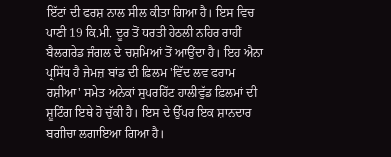ਇੱਟਾਂ ਦੀ ਫਰਸ਼ ਨਾਲ ਸੀਲ ਕੀਤਾ ਗਿਆ ਹੈ। ਇਸ ਵਿਚ ਪਾਣੀ 19 ਕਿ.ਮੀ. ਦੂਰ ਤੋਂ ਧਰਤੀ ਹੇਠਲੀ ਨਹਿਰ ਰਾਹੀਂ ਬੈਲਗਰੇਡ ਜੰਗਲ ਦੇ ਚਸ਼ਮਿਆਂ ਤੋਂ ਆਉਂਦਾ ਹੈ। ਇਹ ਐਨਾ ਪ੍ਰਸਿੱਧ ਹੈ ਜੇਮਜ਼ ਬਾਂਡ ਦੀ ਫ਼ਿਲਮ 'ਵਿੱਦ ਲਵ ਫਰਾਮ ਰਸ਼ੀਆ' ਸਮੇਤ ਅਨੇਕਾਂ ਸੁਪਰਹਿੱਟ ਹਾਲੀਵੁੱਡ ਫ਼ਿਲਮਾਂ ਦੀ ਸ਼ੂਟਿੰਗ ਇਥੇ ਹੋ ਚੁੱਕੀ ਹੈ। ਇਸ ਦੇ ਉੱਪਰ ਇਕ ਸ਼ਾਨਦਾਰ ਬਗੀਚਾ ਲਗਾਇਆ ਗਿਆ ਹੈ।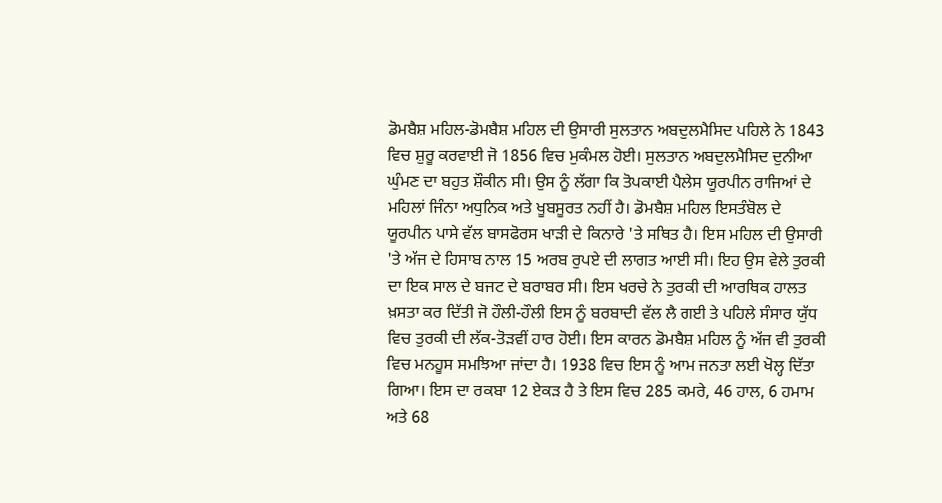ਡੋਮਬੈਸ਼ ਮਹਿਲ-ਡੋਮਬੈਸ਼ ਮਹਿਲ ਦੀ ਉਸਾਰੀ ਸੁਲਤਾਨ ਅਬਦੁਲਮੈਸਿਦ ਪਹਿਲੇ ਨੇ 1843 ਵਿਚ ਸ਼ੁਰੂ ਕਰਵਾਈ ਜੋ 1856 ਵਿਚ ਮੁਕੰਮਲ ਹੋਈ। ਸੁਲਤਾਨ ਅਬਦੁਲਮੈਸਿਦ ਦੁਨੀਆ ਘੁੰਮਣ ਦਾ ਬਹੁਤ ਸ਼ੌਕੀਨ ਸੀ। ਉਸ ਨੂੰ ਲੱਗਾ ਕਿ ਤੋਪਕਾਈ ਪੈਲੇਸ ਯੂਰਪੀਨ ਰਾਜਿਆਂ ਦੇ ਮਹਿਲਾਂ ਜਿੰਨਾ ਅਧੁਨਿਕ ਅਤੇ ਖੂਬਸੂਰਤ ਨਹੀਂ ਹੈ। ਡੋਮਬੈਸ਼ ਮਹਿਲ ਇਸਤੰਬੋਲ ਦੇ ਯੂਰਪੀਨ ਪਾਸੇ ਵੱਲ ਬਾਸਫੋਰਸ ਖਾੜੀ ਦੇ ਕਿਨਾਰੇ 'ਤੇ ਸਥਿਤ ਹੈ। ਇਸ ਮਹਿਲ ਦੀ ਉਸਾਰੀ 'ਤੇ ਅੱਜ ਦੇ ਹਿਸਾਬ ਨਾਲ 15 ਅਰਬ ਰੁਪਏ ਦੀ ਲਾਗਤ ਆਈ ਸੀ। ਇਹ ਉਸ ਵੇਲੇ ਤੁਰਕੀ ਦਾ ਇਕ ਸਾਲ ਦੇ ਬਜਟ ਦੇ ਬਰਾਬਰ ਸੀ। ਇਸ ਖਰਚੇ ਨੇ ਤੁਰਕੀ ਦੀ ਆਰਥਿਕ ਹਾਲਤ ਖ਼ਸਤਾ ਕਰ ਦਿੱਤੀ ਜੋ ਹੌਲੀ-ਹੌਲੀ ਇਸ ਨੂੰ ਬਰਬਾਦੀ ਵੱਲ ਲੈ ਗਈ ਤੇ ਪਹਿਲੇ ਸੰਸਾਰ ਯੁੱਧ ਵਿਚ ਤੁਰਕੀ ਦੀ ਲੱਕ-ਤੋੜਵੀਂ ਹਾਰ ਹੋਈ। ਇਸ ਕਾਰਨ ਡੋਮਬੈਸ਼ ਮਹਿਲ ਨੂੰ ਅੱਜ ਵੀ ਤੁਰਕੀ ਵਿਚ ਮਨਹੂਸ ਸਮਝਿਆ ਜਾਂਦਾ ਹੈ। 1938 ਵਿਚ ਇਸ ਨੂੰ ਆਮ ਜਨਤਾ ਲਈ ਖੋਲ੍ਹ ਦਿੱਤਾ ਗਿਆ। ਇਸ ਦਾ ਰਕਬਾ 12 ਏਕੜ ਹੈ ਤੇ ਇਸ ਵਿਚ 285 ਕਮਰੇ, 46 ਹਾਲ, 6 ਹਮਾਮ ਅਤੇ 68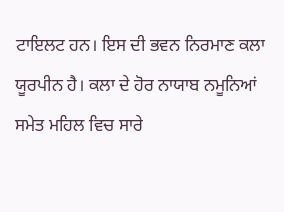ਟਾਇਲਟ ਹਨ। ਇਸ ਦੀ ਭਵਨ ਨਿਰਮਾਣ ਕਲਾ ਯੂਰਪੀਨ ਹੈ। ਕਲਾ ਦੇ ਹੋਰ ਨਾਯਾਬ ਨਮੂਨਿਆਂ ਸਮੇਤ ਮਹਿਲ ਵਿਚ ਸਾਰੇ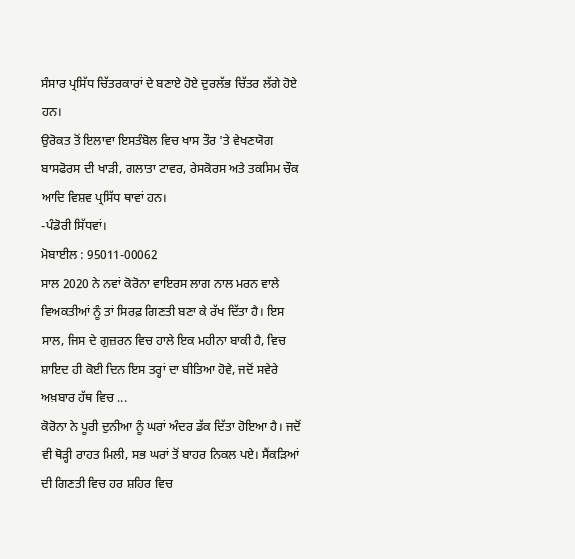ਸੰਸਾਰ ਪ੍ਰਸਿੱਧ ਚਿੱਤਰਕਾਰਾਂ ਦੇ ਬਣਾਏ ਹੋਏ ਦੁਰਲੱਭ ਚਿੱਤਰ ਲੱਗੇ ਹੋਏ ਹਨ।
ਉਰੋਕਤ ਤੋਂ ਇਲਾਵਾ ਇਸਤੰਬੋਲ ਵਿਚ ਖਾਸ ਤੌਰ 'ਤੇ ਵੇਖਣਯੋਗ ਬਾਸਫੋਰਸ ਦੀ ਖਾੜੀ, ਗਲਾਤਾ ਟਾਵਰ, ਰੇਸਕੋਰਸ ਅਤੇ ਤਕਸਿਮ ਚੌਕ ਆਦਿ ਵਿਸ਼ਵ ਪ੍ਰਸਿੱਧ ਥਾਵਾਂ ਹਨ।
-ਪੰਡੋਰੀ ਸਿੱਧਵਾਂ।
ਮੋਬਾਈਲ : 95011-00062
ਸਾਲ 2020 ਨੇ ਨਵਾਂ ਕੋਰੋਨਾ ਵਾਇਰਸ ਲਾਗ ਨਾਲ ਮਰਨ ਵਾਲੇ ਵਿਅਕਤੀਆਂ ਨੂੰ ਤਾਂ ਸਿਰਫ਼ ਗਿਣਤੀ ਬਣਾ ਕੇ ਰੱਖ ਦਿੱਤਾ ਹੈ। ਇਸ ਸਾਲ, ਜਿਸ ਦੇ ਗੁਜ਼ਰਨ ਵਿਚ ਹਾਲੇ ਇਕ ਮਹੀਨਾ ਬਾਕੀ ਹੈ, ਵਿਚ ਸ਼ਾਇਦ ਹੀ ਕੋਈ ਦਿਨ ਇਸ ਤਰ੍ਹਾਂ ਦਾ ਬੀਤਿਆ ਹੋਵੇ, ਜਦੋਂ ਸਵੇਰੇ ਅਖ਼ਬਾਰ ਹੱਥ ਵਿਚ ...
ਕੋਰੋਨਾ ਨੇ ਪੂਰੀ ਦੁਨੀਆ ਨੂੰ ਘਰਾਂ ਅੰਦਰ ਡੱਕ ਦਿੱਤਾ ਹੋਇਆ ਹੈ। ਜਦੋਂ ਵੀ ਥੋੜ੍ਹੀ ਰਾਹਤ ਮਿਲੀ, ਸਭ ਘਰਾਂ ਤੋਂ ਬਾਹਰ ਨਿਕਲ ਪਏ। ਸੈਂਕੜਿਆਂ ਦੀ ਗਿਣਤੀ ਵਿਚ ਹਰ ਸ਼ਹਿਰ ਵਿਚ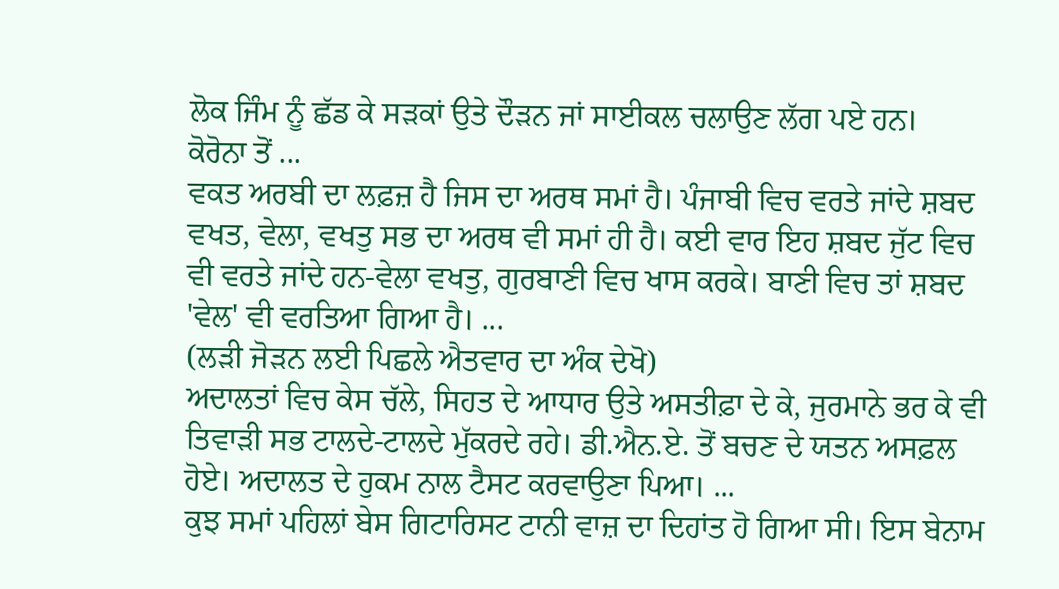ਲੋਕ ਜਿੰਮ ਨੂੰ ਛੱਡ ਕੇ ਸੜਕਾਂ ਉਤੇ ਦੌੜਨ ਜਾਂ ਸਾਈਕਲ ਚਲਾਉਣ ਲੱਗ ਪਏ ਹਨ।
ਕੋਰੋਨਾ ਤੋਂ ...
ਵਕਤ ਅਰਬੀ ਦਾ ਲਫ਼ਜ਼ ਹੈ ਜਿਸ ਦਾ ਅਰਥ ਸਮਾਂ ਹੈ। ਪੰਜਾਬੀ ਵਿਚ ਵਰਤੇ ਜਾਂਦੇ ਸ਼ਬਦ ਵਖਤ, ਵੇਲਾ, ਵਖਤੁ ਸਭ ਦਾ ਅਰਥ ਵੀ ਸਮਾਂ ਹੀ ਹੈ। ਕਈ ਵਾਰ ਇਹ ਸ਼ਬਦ ਜੁੱਟ ਵਿਚ ਵੀ ਵਰਤੇ ਜਾਂਦੇ ਹਨ-ਵੇਲਾ ਵਖਤੁ, ਗੁਰਬਾਣੀ ਵਿਚ ਖਾਸ ਕਰਕੇ। ਬਾਣੀ ਵਿਚ ਤਾਂ ਸ਼ਬਦ 'ਵੇਲ' ਵੀ ਵਰਤਿਆ ਗਿਆ ਹੈ। ...
(ਲੜੀ ਜੋੜਨ ਲਈ ਪਿਛਲੇ ਐਤਵਾਰ ਦਾ ਅੰਕ ਦੇਖੋ)
ਅਦਾਲਤਾਂ ਵਿਚ ਕੇਸ ਚੱਲੇ, ਸਿਹਤ ਦੇ ਆਧਾਰ ਉਤੇ ਅਸਤੀਫ਼ਾ ਦੇ ਕੇ, ਜੁਰਮਾਨੇ ਭਰ ਕੇ ਵੀ ਤਿਵਾੜੀ ਸਭ ਟਾਲਦੇ-ਟਾਲਦੇ ਮੁੱਕਰਦੇ ਰਹੇ। ਡੀ.ਐਨ.ਏ. ਤੋਂ ਬਚਣ ਦੇ ਯਤਨ ਅਸਫ਼ਲ ਹੋਏ। ਅਦਾਲਤ ਦੇ ਹੁਕਮ ਨਾਲ ਟੈਸਟ ਕਰਵਾਉਣਾ ਪਿਆ। ...
ਕੁਝ ਸਮਾਂ ਪਹਿਲਾਂ ਬੇਸ ਗਿਟਾਰਿਸਟ ਟਾਨੀ ਵਾਜ਼ ਦਾ ਦਿਹਾਂਤ ਹੋ ਗਿਆ ਸੀ। ਇਸ ਬੇਨਾਮ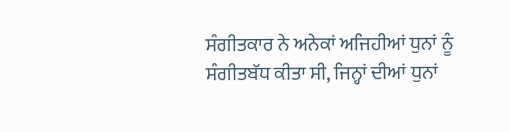ਸੰਗੀਤਕਾਰ ਨੇ ਅਨੇਕਾਂ ਅਜਿਹੀਆਂ ਧੁਨਾਂ ਨੂੰ ਸੰਗੀਤਬੱਧ ਕੀਤਾ ਸੀ, ਜਿਨ੍ਹਾਂ ਦੀਆਂ ਧੁਨਾਂ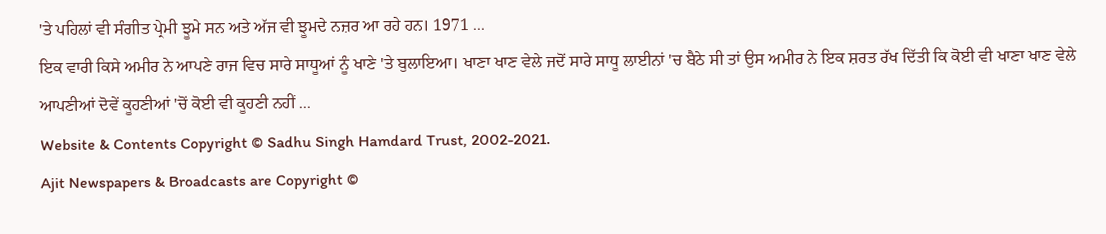'ਤੇ ਪਹਿਲਾਂ ਵੀ ਸੰਗੀਤ ਪ੍ਰੇਮੀ ਝੂਮੇ ਸਨ ਅਤੇ ਅੱਜ ਵੀ ਝੂਮਦੇ ਨਜ਼ਰ ਆ ਰਹੇ ਹਨ। 1971 ...
ਇਕ ਵਾਰੀ ਕਿਸੇ ਅਮੀਰ ਨੇ ਆਪਣੇ ਰਾਜ ਵਿਚ ਸਾਰੇ ਸਾਧੂਆਂ ਨੂੰ ਖਾਣੇ 'ਤੇ ਬੁਲਾਇਆ। ਖਾਣਾ ਖਾਣ ਵੇਲੇ ਜਦੋਂ ਸਾਰੇ ਸਾਧੂ ਲਾਈਨਾਂ 'ਚ ਬੈਠੇ ਸੀ ਤਾਂ ਉਸ ਅਮੀਰ ਨੇ ਇਕ ਸ਼ਰਤ ਰੱਖ ਦਿੱਤੀ ਕਿ ਕੋਈ ਵੀ ਖਾਣਾ ਖਾਣ ਵੇਲੇ ਆਪਣੀਆਂ ਦੋਵੇਂ ਕੂਹਣੀਆਂ 'ਚੋਂ ਕੋਈ ਵੀ ਕੂਹਣੀ ਨਹੀਂ ...
Website & Contents Copyright © Sadhu Singh Hamdard Trust, 2002-2021.
Ajit Newspapers & Broadcasts are Copyright ©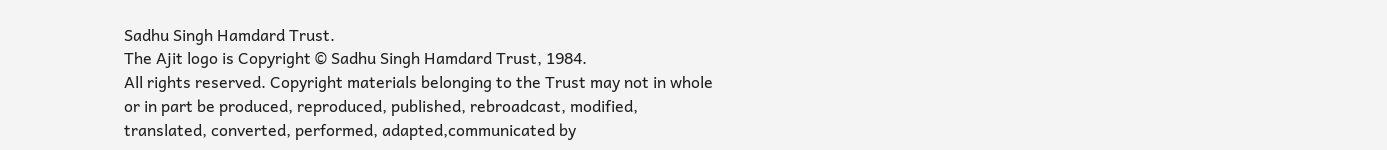Sadhu Singh Hamdard Trust.
The Ajit logo is Copyright © Sadhu Singh Hamdard Trust, 1984.
All rights reserved. Copyright materials belonging to the Trust may not in whole or in part be produced, reproduced, published, rebroadcast, modified, translated, converted, performed, adapted,communicated by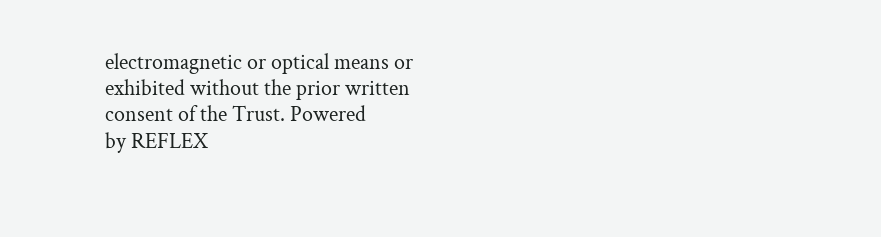electromagnetic or optical means or exhibited without the prior written consent of the Trust. Powered
by REFLEX